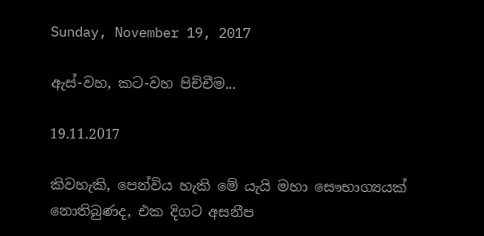Sunday, November 19, 2017

ඇස්-වහ, කට-වහ පිච්චීම...

19.11.2017

කිවහැකි, පෙන්විය හැකි මේ යැයි මහා සෞභාග්‍යයක් නොතිබුණද, එක දිගට අසනීප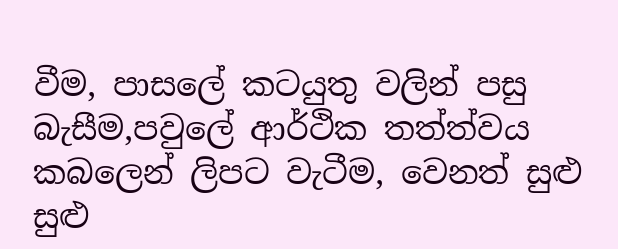වීම, පාසලේ කටයුතු වලින් පසු බැසීම,පවුලේ ආර්ථික තත්ත්වය කබලෙන් ලිපට වැටීම, වෙනත් සුළු සුළු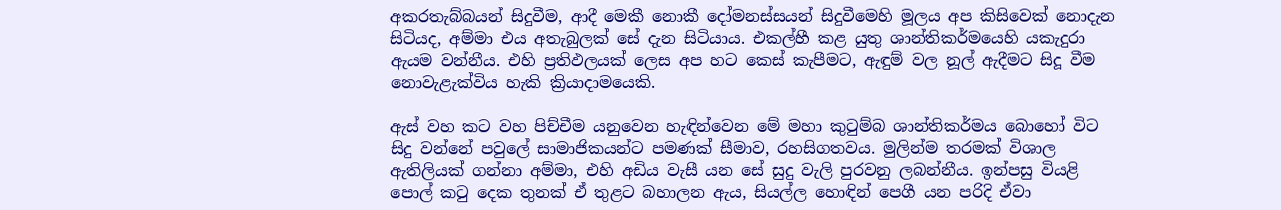අකරතැබ්බයන් සිදුවීම, ආදී මෙකී නොකී දෝමනස්සයන් සිදුවීමෙහි මූලය අප කිසිවෙක් නොදැන සිටියද, අම්මා එය අතැබුලක් සේ දැන සිටියාය. එකල්හී කළ යුතු ශාන්තිකර්මයෙහි යකැදුරා ඇයම වන්නීය. එහි ප්‍රතිඵලයක් ලෙස අප හට කෙස් කැපීමට, ඇඳුම් වල නූල් ඇදීමට සිදූ වීම නොවැළැක්විය හැකි ක්‍රියාදාමයෙකි.

ඇස් වහ කට වහ පිච්චීම යනුවෙන හැඳින්වෙන මේ මහා කු‍ටුම්බ ශාන්තිකර්මය බොහෝ විට සිදු වන්නේ පවුලේ සාමාජිකයන්ට පමණක් සීමාව, රහසිගතවය. මුලින්ම තරමක් විශාල ඇතිලියක් ගන්නා අම්මා, එහි අඩිය වැසී යන සේ සුදු වැලි පුරවනු ලබන්නීය. ඉන්පසු වියළි පොල් ක‍ටු දෙක තුනක් ඒ තුළට බහාලන ඇය, සියල්ල හොඳින් පෙගී යන පරිදි ඒවා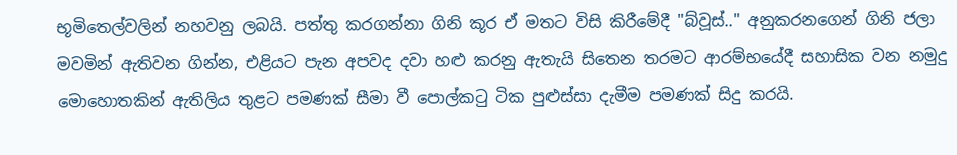භූමිතෙල්වලින් නහවනු ලබයි. පත්තු කරගන්නා ගිනි කූර ඒ මතට විසි කිරීමේදී "බ්වූස්.." අනුකරනගෙන් ගිනි ජලා මවමින් ඇතිවන ගින්න, එළියට පැන අපවද දවා හළු කරනු ඇතැයි සිතෙන තරමට ආරම්භයේදී සහාසික වන නමුදු මොහොතකින් ඇතිලිය තුළට පමණක් සීමා වී පොල්ක‍ටු ටික පුළුස්සා දැමීම පමණක් සිදු කරයි.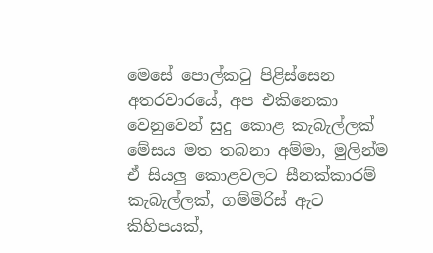මෙසේ පොල්ක‍ටු පිළිස්සෙන අතරවාරයේ, අප එකිනෙකා වෙනුවෙන් සුදු කොළ කැබැල්ලක් මේසය මත තබනා අම්මා, මුලින්ම ඒ සියලු කොළවලට සීනක්කාරම් කැබැල්ලක්, ගම්මිරිස් ඇට කිහිපයක්,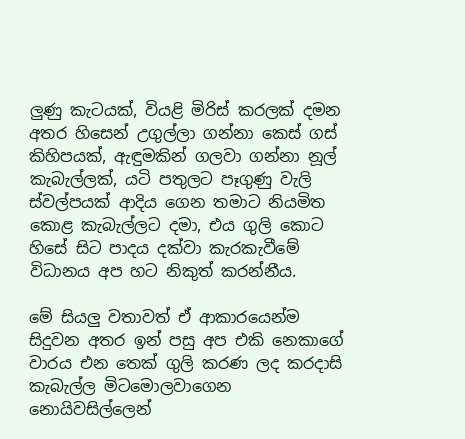ලුණු කැටයක්, වියළි මිරිස් කරලක් දමන අතර හිසෙන් උගුල්ලා ගන්නා කෙස් ගස් කිහිපයක්, ඇඳුමකින් ගලවා ගන්නා නූල් කැබැල්ලක්, යටි පතුලට පෑගුණු වැලි ස්වල්පයක් ආදිය ගෙන තමාට නියමිත කොළ කැබැල්ලට දමා, එය ගුලි කොට හිසේ සිට පාදය දක්වා කැරකැවීමේ විධානය අප හට නිකුත් කරන්නීය.

මේ සියලු වතාවත් ඒ ආකාරයෙන්ම සිදුවන අතර ඉන් පසු අප එකි නෙකාගේ වාරය එන තෙක් ගුලි කරණ ලද කරදාසි කැබැල්ල මිටමොලවාගෙන නොයිවසිල්ලෙන්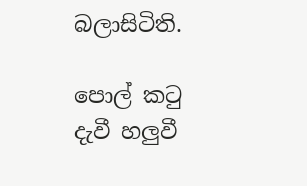බලාසිටිති.

පොල් ක‍ටු දැවී හලුවී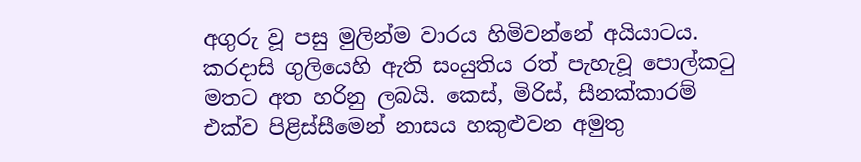අගුරු වූ පසු මුලින්ම වාරය හිමිවන්නේ අයියාටය. කරදාසි ගුලියෙහි ඇති සංයුතිය රත් පැහැවූ පොල්ක‍ටු මතට අත හරිනු ලබයි. කෙස්, මිරිස්, සීනක්කාරම් එක්ව පිළිස්සීමෙන් නාසය හකුළුවන අමුතු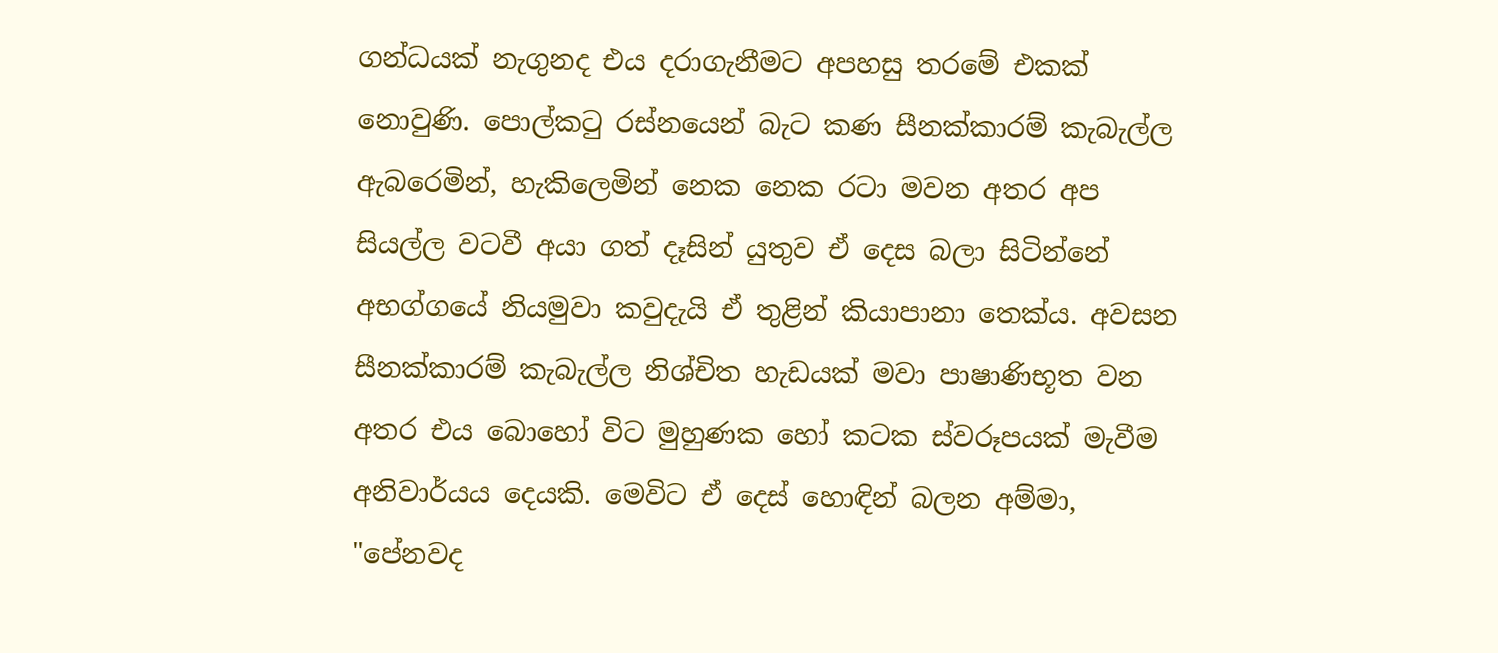ගන්ධයක් නැගුනද එය දරාගැනීමට අපහසු තරමේ එකක් නොවුණි. පොල්ක‍ටු රස්නයෙන් බැට කණ සීනක්කාරම් කැබැල්ල ඇබරෙමින්, හැකිලෙමින් නෙක නෙක රටා මවන අතර අප සියල්ල වටවී අයා ගත් දෑසින් යුතුව ඒ දෙස බලා සිටින්නේ අභග්ගයේ නියමුවා කවුදැයි ඒ තුළින් කියාපානා තෙක්ය. අවසන සීනක්කාරම් කැබැල්ල නිශ්චිත හැඩයක් මවා පාෂාණිභූත වන අතර එය බොහෝ විට මුහුණක හෝ කටක ස්වරූපයක් මැවීම අනිවාර්යය දෙයකි. මෙවිට ඒ දෙස් හොඳින් බලන අම්මා, "පේනවද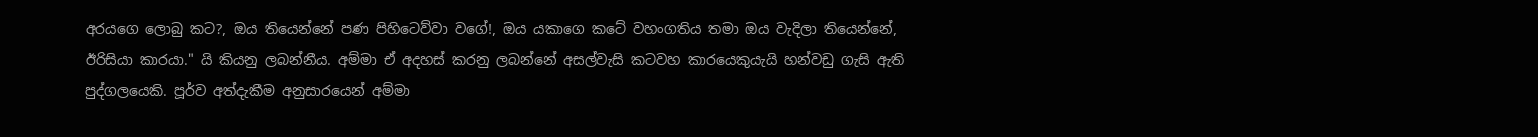අරයගෙ ලොබු කට?, ඔය තියෙන්නේ පණ පිහිටෙව්වා වගේ!, ඔය යකාගෙ කටේ වහංගතිය තමා ඔය වැදිලා තියෙන්නේ, ඊරිසියා කාරයා." යි කියනු ලබන්නීය. අම්මා ඒ අදහස් කරනු ලබන්නේ අසල්වැසි කටවහ කාරයෙකුයැයි හන්වඩු ගැසි ඇති පුද්ගලයෙකි. පූර්ව අත්දැකීම අනුසාරයෙන් අම්මා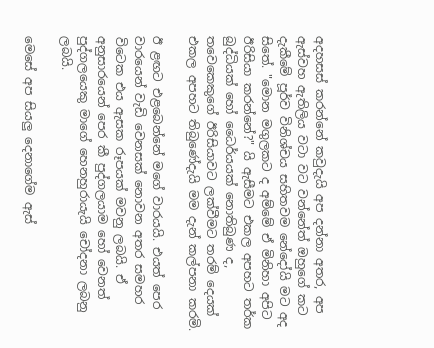අදහසස් කරන්නේ කවුදැයි අප දන්නා අතර, අප ඇස්වහ ඇතිලිය වටා වට වන්නේත් ඔහුගේ කට දැකීමේ පූර්ව විනිශ්චය සහිතවම නේදෝයි මට අද සිතේ. "මොන මගුලකට ද අම්මේ ඒ මිනිහා අපිට ඊරිසියා කරන්නේ?" යි ඇසීමට එකල අපහට තර්ක බුද්ධියක් හෝ ධෛර්යයක් නොතිබුණ ද, තවෙකෙකුගේ ඊරිසියාවට ලක්වීමට තරම් දෙයක් එකල අපහට තිබුණේදැයි මම දැන් කල්පනා කරමි.

ඊ ළඟට එළබෙන්නේ මගේ වාරයයි. එයත් පෙර වාරයෙන් වැඩි වෙනසක් නොවන අතර සමහර විටෙක එය ඇසක රූපයක් මවනු ලබයි. ඒ අනුසාරයෙන් පෙර කී පුද්ගලයාම හෝ වෙනත් පුද්ගලයෙකු මාගේ හෙනහුරායැයි චෝදනා ලබනු ලබයි.

මෙසේ අප සියලු දෙනාගේම ඇස්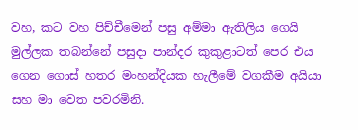වහ, කට වහ පිච්චීමෙන් පසු අම්මා ඇතිලිය ගෙයි මුල්ලක තබන්නේ පසුදා පාන්දර කුකුළාටත් පෙර එය ගෙන ගොස් හතර මංහන්දියක හැලීමේ වගකීම අයියා සහ මා වෙත පවරමිනි.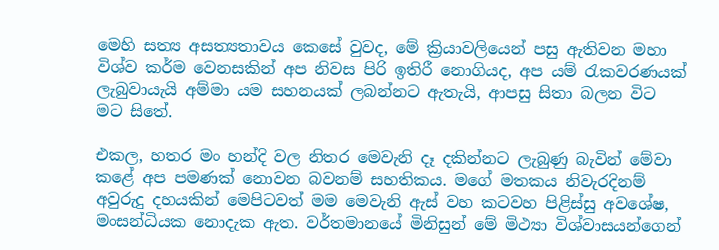මෙහි සත්‍ය අසත්‍යතාවය කෙසේ වුවද, මේ ක්‍රියාවලියෙන් පසු ඇතිවන මහා විශ්ව කර්ම වෙනසකින් අප නිවස පිරි ඉතිරී නොගියද, අප යම් ‍රැකවරණයක් ලැබුවායැයි අම්මා යම සහනයක් ලබන්නට ඇතැයි, ආපසු සිතා බලන විට මට සිතේ.

එකල, හතර මං හන්දි වල නිතර මෙවැනි දෑ දකින්නට ලැබුණු බැවින් මේවා කළේ අප පමණක් නොවන බවනම් සහතිකය. මගේ මතකය නිවැරදිනම් අවුරුදු දහයකින් මෙපිටවත් මම මෙවැනි ඇස් වහ කටවහ පිළිස්සු අවශේෂ, මංසන්ධියක නොදැක ඇත. වර්තමානයේ මිනිසුන් මේ මිථ්‍යා විශ්වාසයන්ගෙන්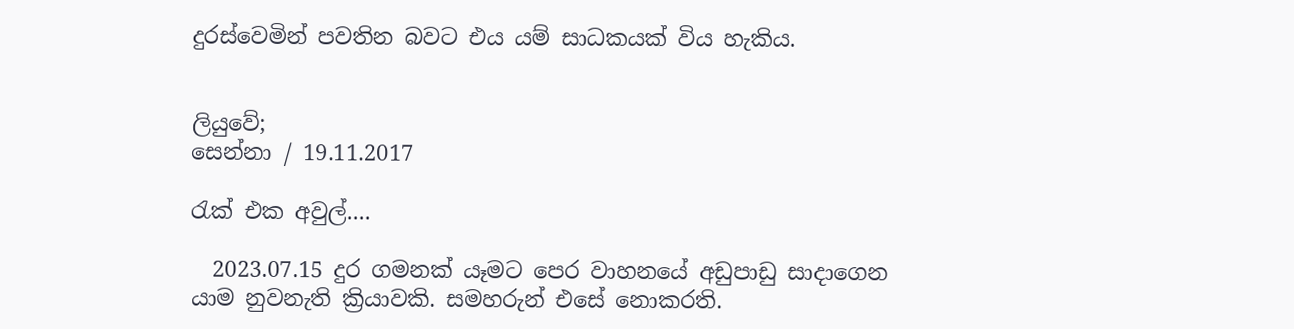දුරස්වෙමින් පවතින බවට එය යම් සාධකයක් විය හැකිය.


ලියුවේ;
සෙන්නා / 19.11.2017

රැක් එක අවුල්....

  2023.07.15 දුර ගමනක් යෑමට පෙර වාහනයේ අඩුපාඩු සාදාගෙන යාම නුවනැති ක්‍රියාවකි. සමහරුන් එසේ නොකරති.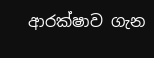ආරක්ෂාව ගැන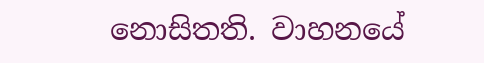නොසිතති. වාහනයේ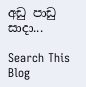අඩු පාඩු සාදා...

Search This Blog